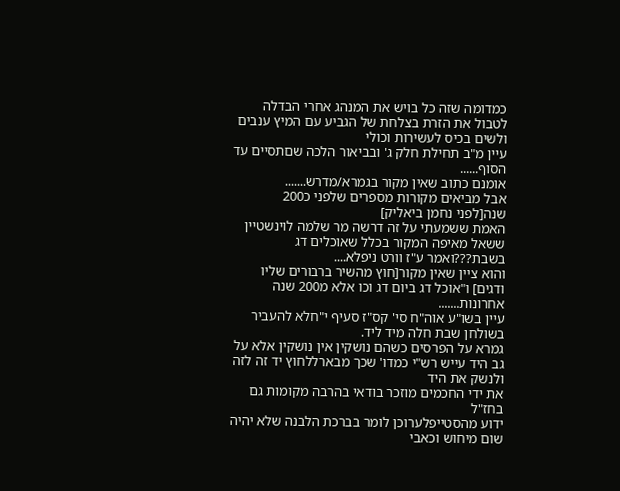כמדומה שזה כל בויש את המנהג אחרי הבדלה לטבול את הזרת בצלחת של הגביע עם המיץ ענבים ולשים בכיס לעשירות וכולי
עיין מ"ב תחילת חלק ג' ובביאור הלכה שםתסיים עד הסוף......
אומנם כתוב שאין מקור בגמרא/מדרש.......
אבל מביאים מקורות מספרים שלפני כ200 שנה[לפני נחמן ביאליק]
האמת ששמעתי על זה דרשה מר שלמה לוינשטיין ששאל מאיפה המקור בכלל שאוכלים דג בשבת???ואמר ע"ז וורט ניפלא....
והוא ציין שאין מקור[חוץ מהשיר ברבורים שליו ודגים] ו"אוכל דג ביום דג וכו אלא מ200 שנה אחרונות.......
עיין בשו"ע אוה"ח סי' קס"ז סעיף י"חלא להעביר בשולחן שבת חלה מיד ליד.
גמרא על הפרסים כשהם נושקין אין נושקין אלא על גב היד עייש רש"י כמדו' שכך מבארללחוץ יד זה לזה ולנשק את היד
את ידי החכמים מוזכר בודאי בהרבה מקומות גם בחז"ל
ידוע מהסטייפלערוכן לומר בברכת הלבנה שלא יהיה שום מיחוש וכאבי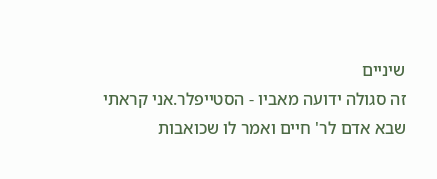שיניים
זה סגולה ידועה מאביו - הסטייפלר.אני קראתי שבא אדם לר' חיים ואמר לו שכואבות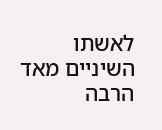לאשתו השיניים מאד הרבה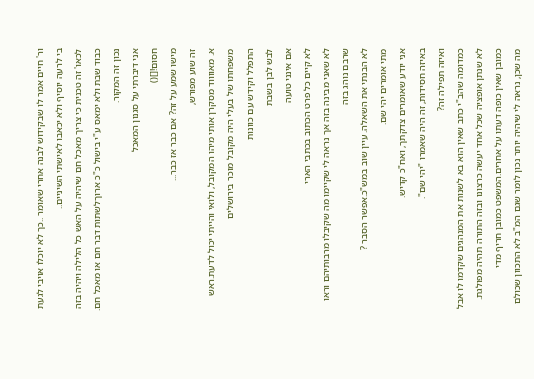ור' חיים אמר לו שבקידוש לבנה אחרי שאומר ..כך לא יוכלו אויבי לגעת בי לרעה יוסיף ולא יכאבו לאישתי השיניים..
לכאו' זה טכנית כי צריך מאכל חם שיהיה על האש כל הלילה ויהיה בזה כבוד שבת ולא ימאס ע"י בישול כ"כ ארוךלשתות דבר חם או מאכל חם. נכון זה המקור.
אני דיברתי על סגנון המאכל
חסום![]()
מישו שמע על זה? אם כבר אז כבר...
זה שוע מפורש,
א. מאווווד מסקרן אותי מיהו המקובל, ולואי והייתי יכול לדעת.ראש משפחתו של בעלי היה מקובל מוכר בירושלים
התפלל וקידש עם כוונות
לבש לבן בשבת
אם אינני טועה
לא קיים כל פרט הכתוב בכתבי הארי
לא שאני מבינה בזה אך נראה לי שקיימו מה שקיבלו מרבותיהם וראו שרבם נוהג בזה
לא הבנתי את השאלה. עיין שוב במש"כ.אפשר הסבר ?
מתי אומרים יהי שם.
אני יודע שאומרים צדקתך, ואח"כ קדיש.
באיזה חסידות, זה היה שאמרו "יהי שם".
ואיזה תפילה זה?
כמדומה שהב"י כתב שאין הוא בא לשנות את המנהגים שקדמו לו אבל לא שנתן אופציה שכל אחד יעשה כרצונו ובזה התורה תהיה מפולגת. כמובן שאין כופה דעתו על אחרים.המשפט כמובן חריף מדי
מה שכן, נראה לי שיהיה יותר נכון לומר שגם המ"ב לא התכוון שכולם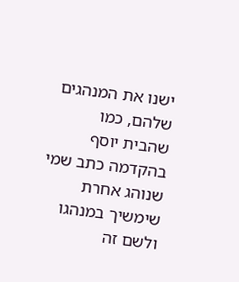ישנו את המנהגים שלהם, כמו שהבית יוסף בהקדמה כתב שמי שנוהג אחרת שימשיך במנהגו
ולשם זה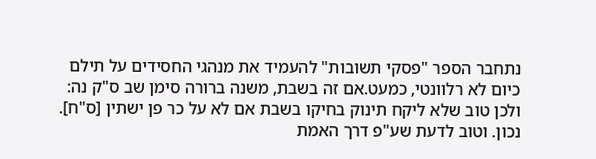נתחבר הספר "פסקי תשובות" להעמיד את מנהגי החסידים על תילם
כיום לא רלוונטי, כמעט.אם זה בשבת, משנה ברורה סימן שב ס"ק נה:
ולכן טוב שלא ליקח תינוק בחיקו בשבת אם לא על כר פן ישתין [ס"ח].
נכון. וטוב לדעת שע"פ דרך האמת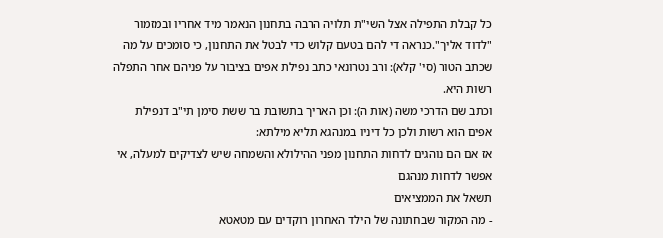כל קבלת התפילה אצל השי"ת תלויה הרבה בתחנון הנאמר מיד אחריו ובמזמור "לדוד אליך".כנראה די להם בטעם קלוש כדי לבטל את התחנון, כי סומכים על מה שכתב הטור (סי' קלא): ורב נטרונאי כתב נפילת אפים בציבור על פניהם אחר התפלה רשות היא.
וכתב שם הדרכי משה (אות ה): וכן האריך בתשובת בר ששת סימן תי"ב דנפילת אפים הוא רשות ולכן כל דיניו במנהגא תליא מילתא:
אז אם הם נוהגים לדחות התחנון מפני ההילולא והשמחה שיש לצדיקים למעלה, אי אפשר לדחות מנהגם
תשאל את הממציאים
- מה המקור שבחתונה של הילד האחרון רוקדים עם מטאטא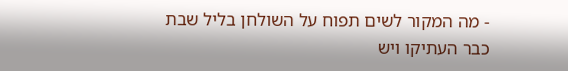- מה המקור לשים תפוח על השולחן בליל שבת
כבר העתיקו ויש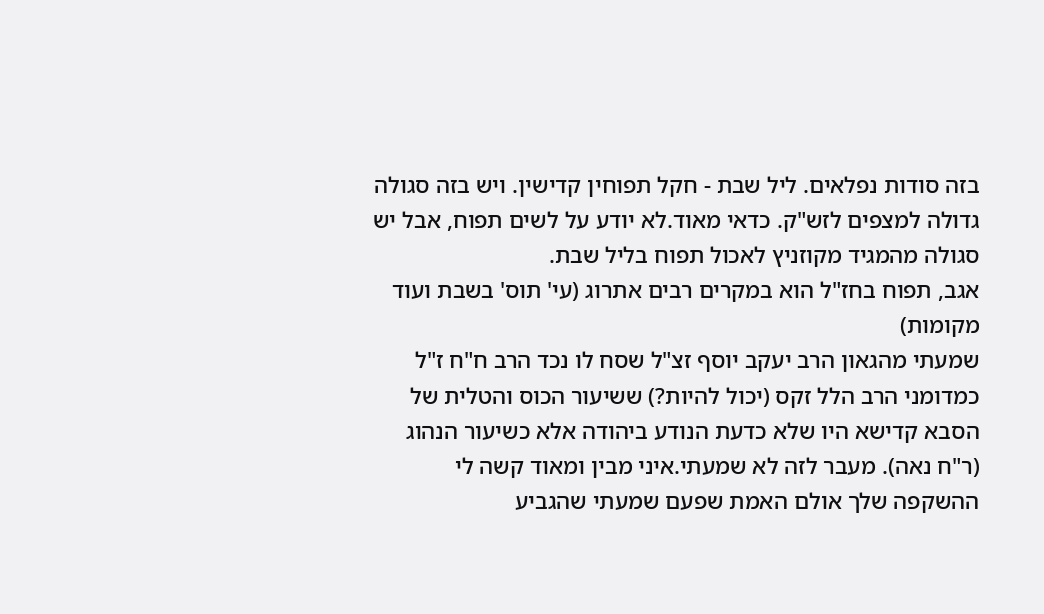בזה סודות נפלאים. ליל שבת - חקל תפוחין קדישין. ויש בזה סגולה גדולה למצפים לזש"ק. כדאי מאוד.לא יודע על לשים תפוח, אבל יש סגולה מהמגיד מקוזניץ לאכול תפוח בליל שבת.
אגב, תפוח בחז"ל הוא במקרים רבים אתרוג (עי' תוס' בשבת ועוד מקומות)
שמעתי מהגאון הרב יעקב יוסף זצ"ל שסח לו נכד הרב ח"ח ז"ל כמדומני הרב הלל זקס (יכול להיות?) ששיעור הכוס והטלית של הסבא קדישא היו שלא כדעת הנודע ביהודה אלא כשיעור הנהוג (ר"ח נאה). מעבר לזה לא שמעתי.איני מבין ומאוד קשה לי ההשקפה שלך אולם האמת שפעם שמעתי שהגביע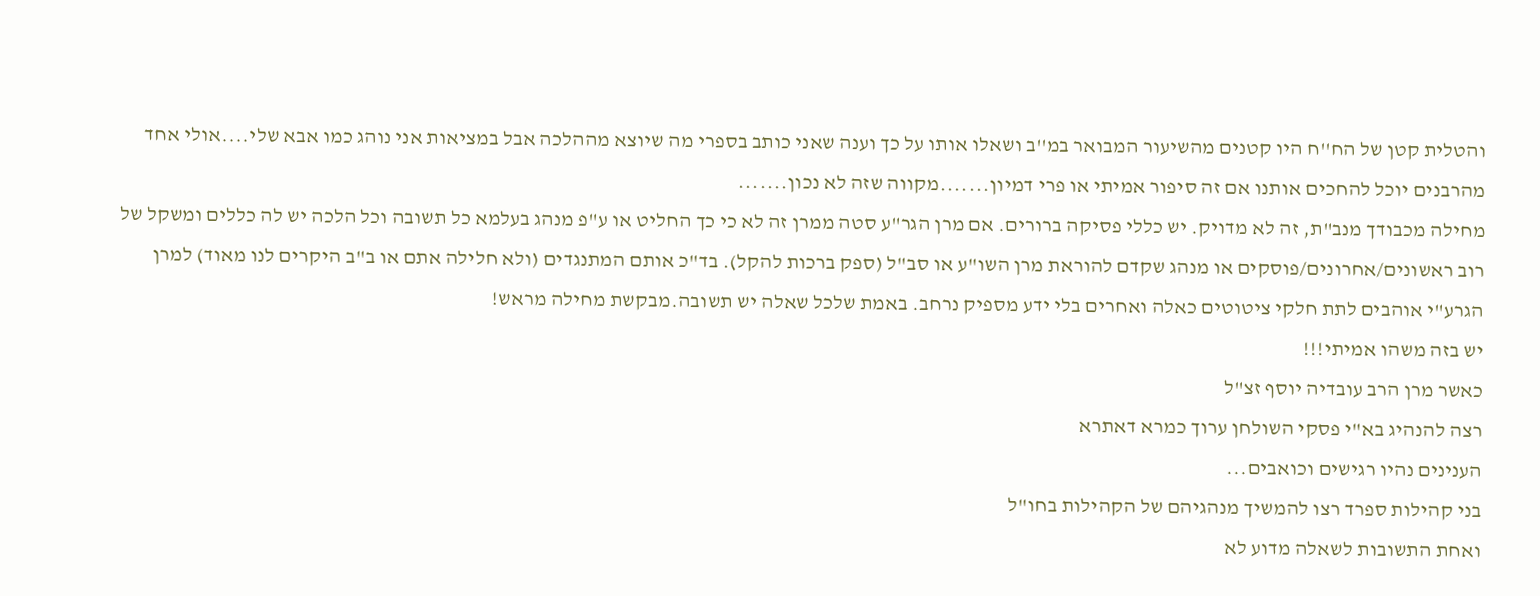והטלית קטן של הח''ח היו קטנים מהשיעור המבואר במ''ב ושאלו אותו על כך וענה שאני כותב בספרי מה שיוצא מההלכה אבל במציאות אני נוהג כמו אבא שלי....אולי אחד מהרבנים יוכל להחכים אותנו אם זה סיפור אמיתי או פרי דמיון.......מקווה שזה לא נכון.......
מחילה מכבודך מנב"ת, זה לא מדויק. יש כללי פסיקה ברורים. אם מרן הגר"ע סטה ממרן זה לא כי כך החליט או ע"פ מנהג בעלמא כל תשובה וכל הלכה יש לה כללים ומשקל של רוב ראשונים/אחרונים/פוסקים או מנהג שקדם להוראת מרן השו"ע או סב"ל (ספק ברכות להקל). בד"כ אותם המתנגדים (ולא חלילה אתם או ב"ב היקרים לנו מאוד) למרן הגרע"י אוהבים לתת חלקי ציטוטים כאלה ואחרים בלי ידע מספיק נרחב. באמת שלכל שאלה יש תשובה.מבקשת מחילה מראש!
יש בזה משהו אמיתי!!!
כאשר מרן הרב עובדיה יוסף זצ"ל
רצה להנהיג בא"י פסקי השולחן ערוך כמרא דאתרא
הענינים נהיו רגישים וכואבים...
בני קהילות ספרד רצו להמשיך מנהגיהם של הקהילות בחו"ל
ואחת התשובות לשאלה מדוע לא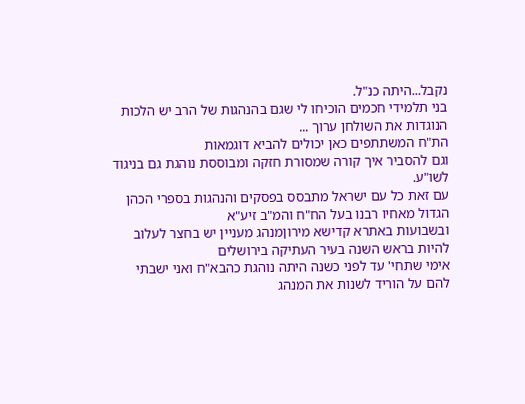נקבל...היתה כנ"ל.
בני תלמידי חכמים הוכיחו לי שגם בהנהגות של הרב יש הלכות הנוגדות את השולחן ערוך ...
הת"ח המשתתפים כאן יכולים להביא דוגמאות
וגם להסביר איך קורה שמסורת חזקה ומבוססת נוהגת גם בניגוד לשו"ע.
עם זאת כל עם ישראל מתבסס בפסקים והנהגות בספרי הכהן הגדול מאחיו רבנו בעל הח"ח והמ"ב זיע"א
ובשבועות באתרא קדישא מירוןמנהג מעניין יש בחצר לעלוב להיות בראש השנה בעיר העתיקה בירושלים
אימי שתחי' עד לפני כשנה היתה נוהגת כהבא"ח ואני ישבתי להם על הוריד לשנות את המנהג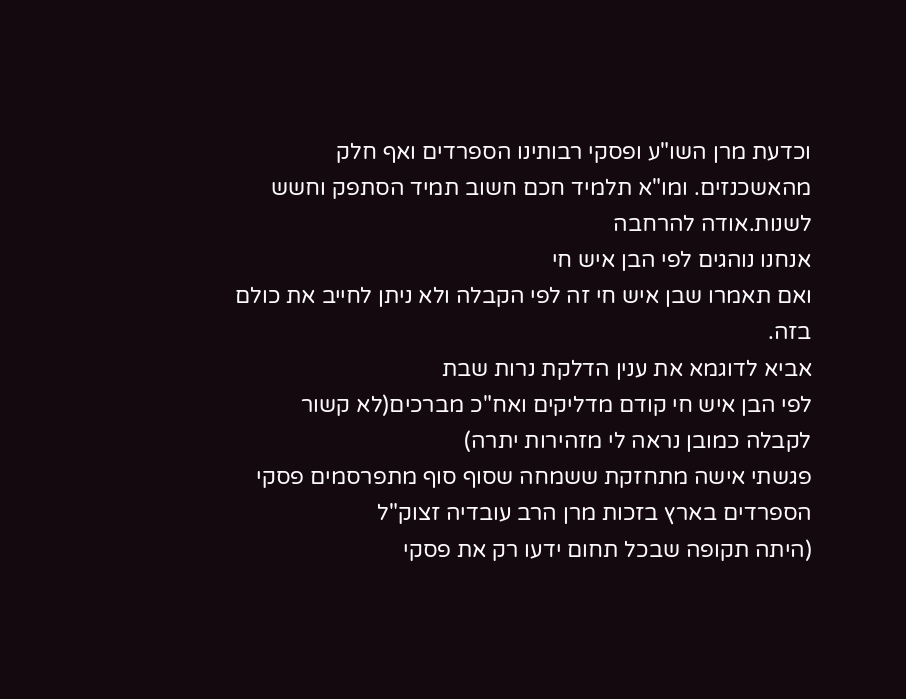וכדעת מרן השו"ע ופסקי רבותינו הספרדים ואף חלק מהאשכנזים. ומו"א תלמיד חכם חשוב תמיד הסתפק וחשש לשנות.אודה להרחבה
אנחנו נוהגים לפי הבן איש חי
ואם תאמרו שבן איש חי זה לפי הקבלה ולא ניתן לחייב את כולם בזה.
אביא לדוגמא את ענין הדלקת נרות שבת
לפי הבן איש חי קודם מדליקים ואח"כ מברכים(לא קשור לקבלה כמובן נראה לי מזהירות יתרה)
פגשתי אישה מתחזקת ששמחה שסוף סוף מתפרסמים פסקי הספרדים בארץ בזכות מרן הרב עובדיה זצוק"ל
(היתה תקופה שבכל תחום ידעו רק את פסקי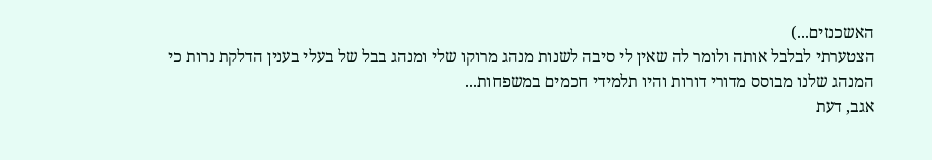האשכנזים...)
הצטערתי לבלבל אותה ולומר לה שאין לי סיבה לשנות מנהג מרוקו שלי ומנהג בבל של בעלי בענין הדלקת נרות כי המנהג שלנו מבוסס מדורי דורות והיו תלמידי חכמים במשפחות...
אגב, דעת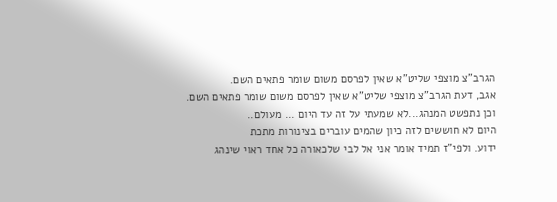הגרב"צ מוצפי שליט"א שאין לפרסם משום שומר פתאים השם.
אגב, דעת הגרב"צ מוצפי שליט"א שאין לפרסם משום שומר פתאים השם.
וכן נתפשט המנהג...לא שמעתי על זה עד היום ... מעולם..
היום לא חוששים לזה כיון שהמים עוברים בצינורות מתכת
ידוע. ולפי"ז תמיד אומר אני אל לבי שלכאורה כל אחד ראוי שינהג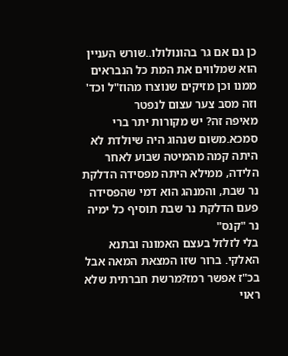כן גם אם גר בהונולולו..שורש העניין הוא שמלווים את המת כל הנבראים ממנו וכן מזיקים שנוצרו מהוז"ל וכד' וזה מסב צער עצום לנפטר
מאיפה זה? יש מקורות יתר ברי סמכא.משום שנהוג היה שיולדת לא היתה קמה מהמיטה שבוע לאחר הלידה, ממילא היתה מפסידה הדלקת נר שבת, והמנהג הוא דמי שהפסידה פעם הדלקת נר שבת תוסיף כל ימיה נר "קנס"
בלי לזלזל בעצם האמונה ובתנא האלקי. ברור שזו המצאת המאה אבל בכ"ז אפשר רמז?מרשת חברתית שלא ראוי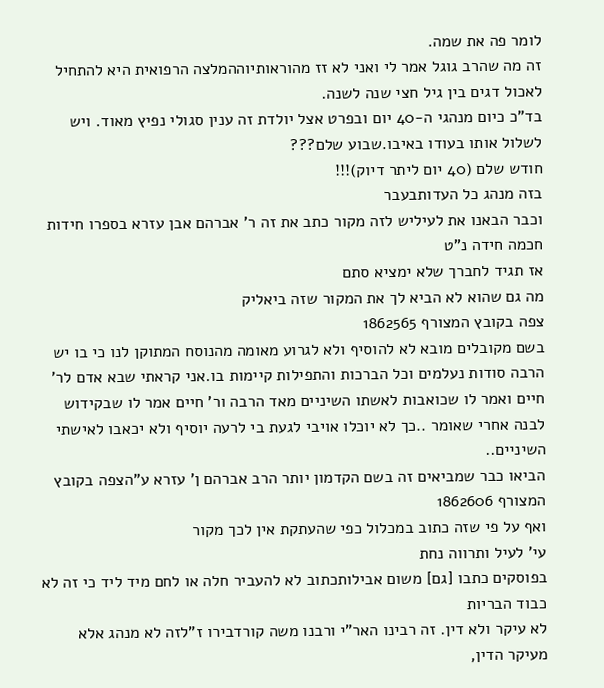לומר פה את שמה.
זה מה שהרב גוגל אמר לי ואני לא זז מהוראותיוההמלצה הרפואית היא להתחיל לאכול דגים בין גיל חצי שנה לשנה.
בד"כ כיום מנהגי ה-40 יום ובפרט אצל יולדת זה ענין סגולי נפיץ מאוד. ויש לשלול אותו בעודו באיבו.שבוע שלם???
חודש שלם (40 יום ליתר דיוק)!!!
בזה מנהג כל העדותבעבר
וכבר הבאנו את לעיליש לזה מקור כתב את זה ר' אברהם אבן עזרא בספרו חידות חכמה חידה נ"ט
אז תגיד לחברך שלא ימציא סתם
מה גם שהוא לא הביא לך את המקור שזה ביאליק
צפה בקובץ המצורף 1862565
בשם מקובלים מובא לא להוסיף ולא לגרוע מאומה מהנוסח המתוקן לנו כי בו יש הרבה סודות נעלמים וכל הברכות והתפילות קיימות בו.אני קראתי שבא אדם לר' חיים ואמר לו שכואבות לאשתו השיניים מאד הרבה ור' חיים אמר לו שבקידוש לבנה אחרי שאומר ..כך לא יוכלו אויבי לגעת בי לרעה יוסיף ולא יכאבו לאישתי השיניים..
הביאו כבר שמביאים זה בשם הקדמון יותר הרב אברהם ן' עזרא ע"הצפה בקובץ המצורף 1862606
ואף על פי שזה כתוב במכלול כפי שהעתקת אין לכך מקור
עי' לעיל ותרווה נחת
בפוסקים כתבו [גם] משום אבילותכתוב לא להעביר חלה או לחם מיד ליד כי זה לא כבוד הבריות
לא עיקר ולא דין. זה רבינו האר"י ורבנו משה קורדבירו ז"לזה לא מנהג אלא מעיקר הדין,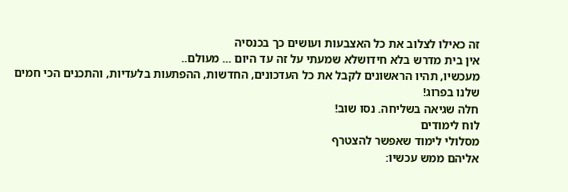זה כאילו לצלוב את כל האצבעות ועושים כך בכנסיה
אין בית מדרש בלא חידושלא שמעתי על זה עד היום ... מעולם..
מעכשיו, תהיו הראשונים לקבל את כל העדכונים, החדשות, ההפתעות בלעדיות, והתכנים הכי חמים שלנו בפרוג!
חלה שגיאה בשליחה. נסו שוב!
לוח לימודים
מסלולי לימוד שאפשר להצטרף
אליהם ממש עכשיו: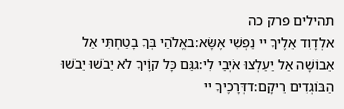תהילים פרק כה
אלְדָוִד אֵלֶיךָ יי נַפְשִׁי אֶשָּׂא:באֱלֹהַי בְּךָ בָטַחְתִּי אַל אֵבוֹשָׁה אַל יַעַלְצוּ אֹיְבַי לִי:גגַּם כָּל קוֶֹיךָ לֹא יֵבֹשׁוּ יֵבֹשׁוּ הַבּוֹגְדִים רֵיקָם:דדְּרָכֶיךָ יי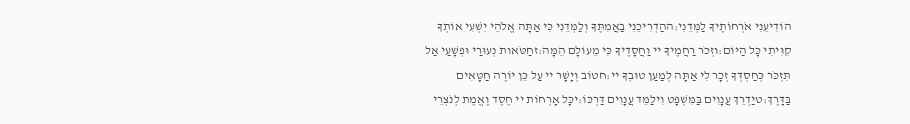הוֹדִיעֵנִי אֹרְחוֹתֶיךָ לַמְּדֵנִי:ההַדְרִיכֵנִי בַאֲמִתֶּךָ וְלַמְּדֵנִי כִּי אַתָּה אֱלֹהֵי יִשְׁעִי אוֹתְךָ קִוִּיתִי כָּל הַיּוֹם:וזְכֹר רַחֲמֶיךָ יי וַחֲסָדֶיךָ כִּי מֵעוֹלָם הֵמָּה:זחַטֹּאות נְעוּרַי וּפְשָׁעַי אַל תִּזְכֹּר כְּחַסְדְּךָ זְכָר לִי אַתָּה לְמַעַן טוּבְךָ יי:חטוֹב וְיָשָׁר יי עַל כֵּן יוֹרֶה חַטָּאִים בַּדָּרֶךְ:טיַדְרֵךְ עֲנָוִים בַּמִּשְׁפָּט וִילַמֵּד עֲנָוִים דַּרְכּוֹ:יכָּל אָרְחוֹת יי חֶסֶד וֶאֱמֶת לְנֹצְרֵי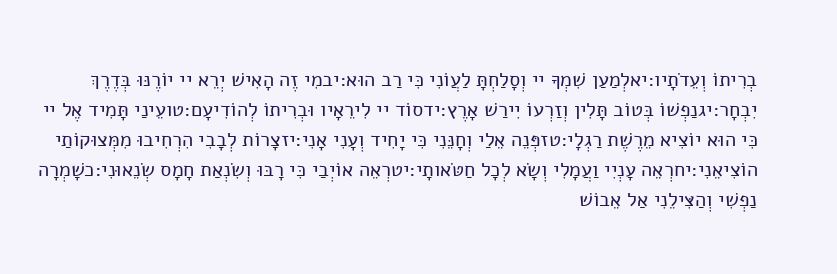בְרִיתוֹ וְעֵדֹתָיו:יאלְמַעַן שִׁמְךָ יי וְסָלַחְתָּ לַעֲוֹנִי כִּי רַב הוּא:יבמִי זֶה הָאִישׁ יְרֵא יי יוֹרֶנּוּ בְּדֶרֶךְ יִבְחָר:יגנַפְשׁוֹ בְּטוֹב תָּלִין וְזַרְעוֹ יִירַשׁ אָרֶץ:ידסוֹד יי לִירֵאָיו וּבְרִיתוֹ לְהוֹדִיעָם:טועֵינַי תָּמִיד אֶל יי כִּי הוּא יוֹצִיא מֵרֶשֶׁת רַגְלָי:טזפְּנֵה אֵלַי וְחָנֵּנִי כִּי יָחִיד וְעָנִי אָנִי:יזצָרוֹת לְבָבִי הִרְחִיבוּ מִמְּצוּקוֹתַי הוֹצִיאֵנִי:יחרְאֵה עָנְיִי וַעֲמָלִי וְשָׂא לְכָל חַטֹּאותָי:יטרְאֵה אוֹיְבַי כִּי רָבּוּ וְשִׂנְאַת חָמָס שְׂנֵאוּנִי:כשָׁמְרָה נַפְשִׁי וְהַצִּילֵנִי אַל אֵבוֹשׁ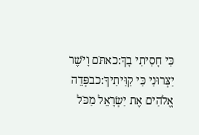כִּי חָסִיתִי בָךְ:כאתֹּם וָיֹשֶׁר יִצְּרוּנִי כִּי קִוִּיתִיךָ:כבפְּדֵה אֱלֹהִים אֶת יִשְׂרָאֵל מִכֹּל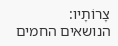צָרוֹתָיו:
הנושאים החמים